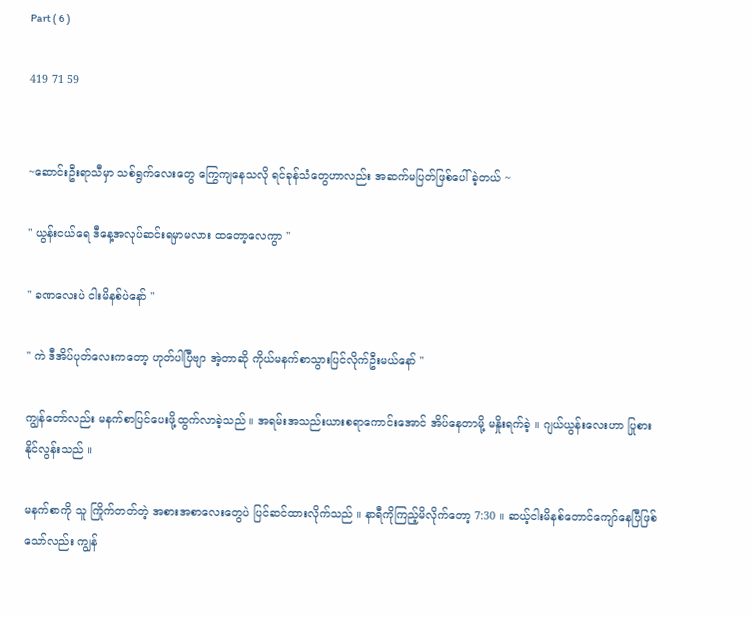Part ( 6 )

419 71 59


~ဆောင်းဦးရာသီမှာ သစ်ရွက်လေးတွေ ကြွေကျနေသလို ရင်ခုန်သံတွေဟာလည်း အဆက်မပြတ်ဖြစ်ပေါ်ခဲ့တယ် ~

" ယွန်းငယ်ရေ ဒီနေ့အလုပ်ဆင်းရမှာမလား ထတော့လေကွာ "

" ခဏလေးပဲ ငါးမိနစ်ပဲနော် "

" ကဲ ဒီအိပ်ပုတ်လေးကတော့ ဟုတ်ပါပြီဗျာ အဲ့တာဆို ကိုယ်မနက်စာသွားပြင်လိုက်ဦးမယ်နော် "

ကျွန်တော်လည်း မနက်စာပြင်ပေးဖို့ထွက်လာခဲ့သည် ။ အရမ်းအသည်းယားစရာကောင်းအောင် အိပ်နေတာမို့ မနှိုးရက်ခဲ့ ။ ဂျယ်ယွန်းလေးဟာ ပြုစားနိုင်လွန်းသည် ။

မနက်စာကို သူ ကြိုက်တတ်တဲ့ အစားအစာလေးတွေပဲ ပြင်ဆင်ထားလိုက်သည် ။ နာရီကိုကြည့်မိလိုက်တော့ 7:30 ။ ဆယ့်ငါးမိနစ်တောင်ကျော်နေပြီဖြစ်သော်လည်း ကျွန်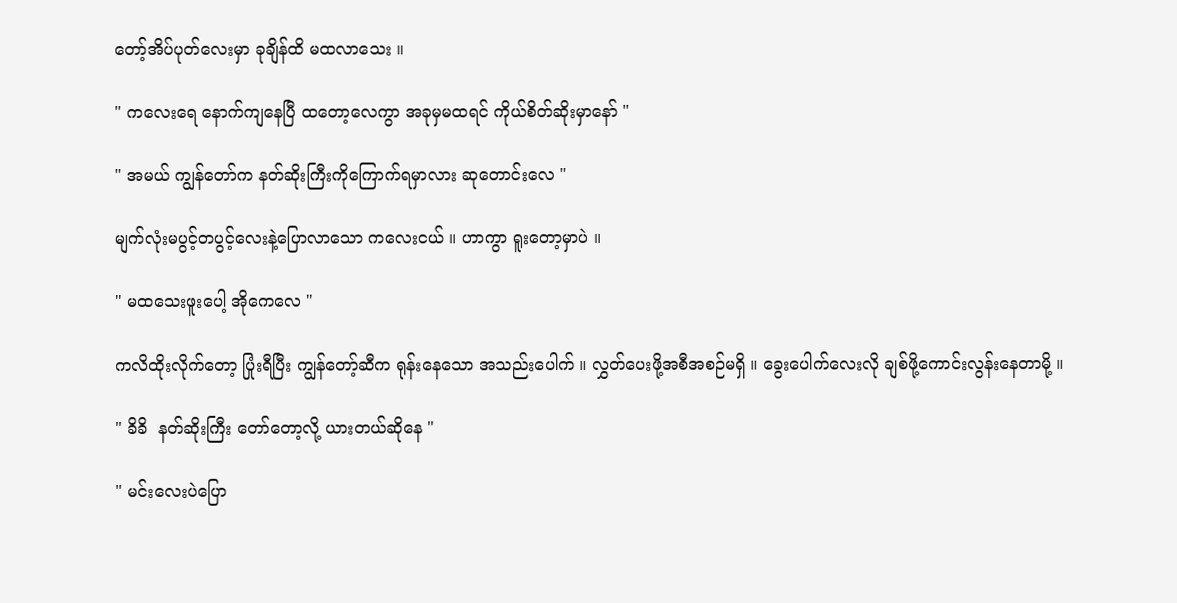တော့်အိပ်ပုတ်လေးမှာ ခုချိန်ထိ မထလာသေး ။

" ကလေးရေ နောက်ကျနေပြီ ထတော့လေကွာ အခုမှမထရင် ကိုယ်စိတ်ဆိုးမှာနော် "

" အမယ် ကျွန်တော်က နတ်ဆိုးကြီးကိုကြောက်ရမှာလား ဆုတောင်းလေ "

မျက်လုံးမပွင့်တပွင့်လေးနဲ့ပြောလာသော ကလေးငယ် ။ ဟာကွာ ရူးတော့မှာပဲ ။

" မထသေးဖူးပေါ့ အိုကေလေ "

ကလိထိုးလိုက်တော့ ပြုံးရီပြီး ကျွန်တော့်ဆီက ရုန်းနေသော အသည်းပေါက် ။ လွှတ်ပေးဖို့အစီအစဉ်မရှိ ။ ခွေးပေါက်လေးလို ချစ်ဖို့ကောင်းလွန်းနေတာမို့ ။

" ခိခိ  နတ်ဆိုးကြီး တော်တော့လို့ ယားတယ်ဆိုနေ "

" မင်းလေးပဲပြော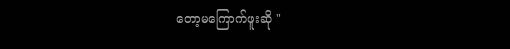တော့မကြောက်ဖူးဆို "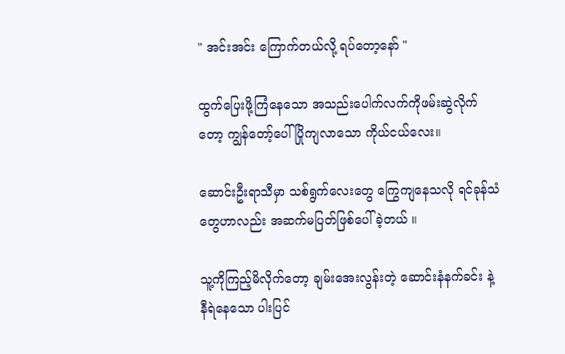" အင်းအင်း ကြောက်တယ်လို့ ရပ်တော့နော် "

ထွက်ပြေးဖို့ကြံနေသော အသည်းပေါက်လက်ကိုဖမ်းဆွဲလိုက်တော့ ကျွန်တော့်ပေါ် ပြိုကျလာသော ကိုယ်ငယ်လေး။

ဆောင်းဦးရာသီမှာ သစ်ရွက်လေးတွေ ကြွေကျနေသလို ရင်ခုန်သံတွေဟာလည်း အဆက်မပြတ်ဖြစ်ပေါ်ခဲ့တယ် ။

သူ့ကိုကြည့်မိလိုက်တော့ ချမ်းအေးလွန်းတဲ့ ဆောင်းနံနက်ခင်း နဲ့ နီရဲနေသော ပါးပြင်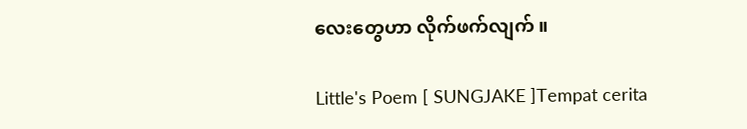လေးတွေဟာ လိုက်ဖက်လျက် ။

Little's Poem [ SUNGJAKE ]Tempat cerita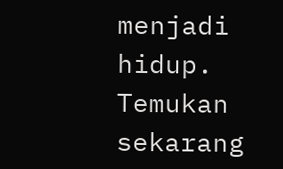menjadi hidup. Temukan sekarang